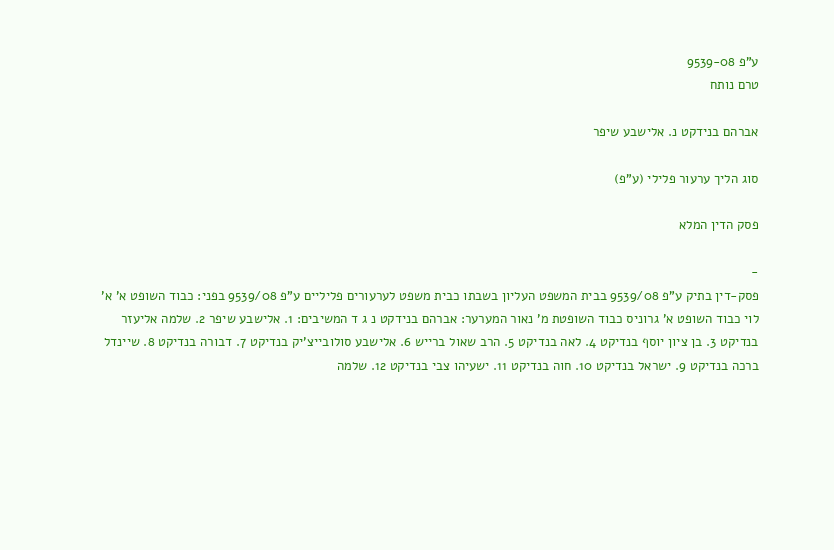ע"פ 9539-08
טרם נותח

אברהם בנידקט נ. אלישבע שיפר

סוג הליך ערעור פלילי (ע"פ)

פסק הדין המלא

-
פסק-דין בתיק ע"פ 9539/08 בבית המשפט העליון בשבתו כבית משפט לערעורים פליליים ע"פ 9539/08 בפני: כבוד השופט א' א' לוי כבוד השופט א' גרוניס כבוד השופטת מ' נאור המערער: אברהם בנידקט נ ג ד המשיבים: 1. אלישבע שיפר 2. שלמה אליעזר בנדיקט 3. בן ציון יוסף בנדיקט 4. לאה בנדיקט 5. הרב שאול ברייש 6. אלישבע סולובייצ'יק בנדיקט 7. דבורה בנדיקט 8. שיינדל ברכה בנדיקט 9. ישראל בנדיקט 10. חוה בנדיקט 11. ישעיהו צבי בנדיקט 12. שלמה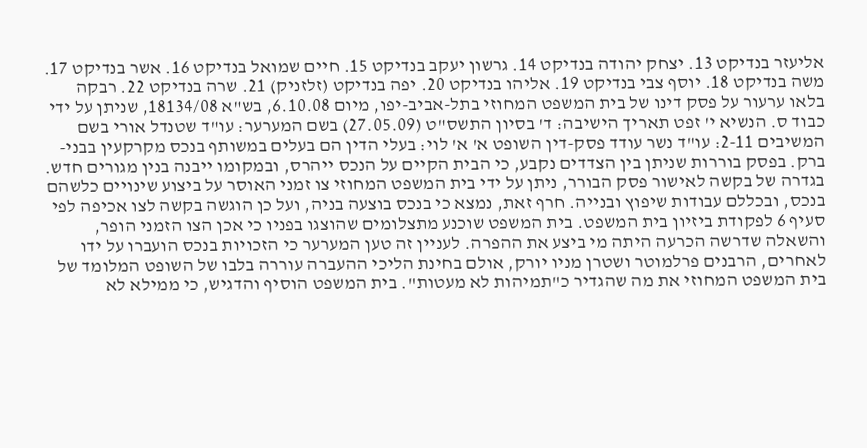אליעזר בנדיקט 13. יצחק יהודה בנדיקט 14. גרשון יעקב בנדיקט 15. חיים שמואל בנדיקט 16. אשר בנדיקט 17. משה בנדיקט 18. יוסף צבי בנדיקט 19. אליהו בנדיקט 20. יפה בנדיקט (זלזניק) 21. שרה בנדיקט 22. רבקה בלאו ערעור על פסק דינו של בית המשפט המחוזי בתל-אביב-יפו, מיום 6.10.08, בש"א 18134/08, שניתן על ידי כבוד ס. הנשיא י' זפט תאריך הישיבה: ד' בסיון התשס"ט (27.05.09) בשם המערער: עו"ד שטנדל אורי בשם המשיבים 2-11: עו"ד נשר עודד פסק-דין השופט א' א' לוי: בעלי הדין הם בעלים במשותף בנכס מקרקעין בבני-ברק. בפסק בוררות שניתן בין הצדדים נקבע, כי הבית הקיים על הנכס ייהרס, ובמקומו ייבנה בנין מגורים חדש. בגדרה של בקשה לאישור פסק הבורר, ניתן על ידי בית המשפט המחוזי צו זמני האוסר על ביצוע שינויים כלשהם בנכס, ובכללם עבודות שיפוץ ובנייה. חרף זאת, נמצא כי בנכס בוצעה בניה, ועל כן הוגשה בקשה לצו אכיפה לפי סעיף 6 לפקודת ביזיון בית המשפט. בית המשפט שוכנע מתצלומים שהוצגו בפניו כי אכן הצו הזמני הופר, והשאלה שדרשה הכרעה היתה מי ביצע את ההפרה. לעניין זה טען המערער כי הזכויות בנכס הועברו על ידו לאחרים, הרבנים פרלמוטר ושטרן מניו יורק, אולם בחינת הליכי ההעברה עוררה בלבו של השופט המלומד של בית המשפט המחוזי את מה שהגדיר כ"תמיהות לא מעטות". בית המשפט הוסיף והדגיש, כי ממילא לא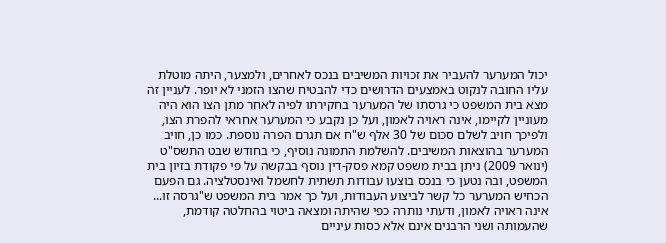יכול המערער להעביר את זכויות המשיבים בנכס לאחרים, ולמצער, היתה מוטלת עליו החובה לנקוט באמצעים הדרושים כדי להבטיח שהצו הזמני לא יופר. לעניין זה מצא בית המשפט כי גרסתו של המערער בחקירתו לפיה לאחר מתן הצו הוא היה מעוניין לקיימו, אינה ראויה לאמון, ועל כן נקבע כי המערער אחראי להפרת הצו, ולפיכך חויב לשלם סכום של 30 אלף ש"ח אם תגרם הפרה נוספת. כמו כן, חויב המערער בהוצאות המשיבים. להשלמת התמונה נוסיף, כי בחודש שבט התשס"ט (ינואר 2009) ניתן בבית משפט קמא פסק-דין נוסף בבקשה על פי פקודת בזיון בית המשפט, ובה נטען כי בנכס בוצעו עבודות תשתית לחשמל ואינסטלציה. גם הפעם הכחיש המערער כל קשר לביצוע העבודות, ועל כך אמר בית המשפט ש"גרסה זו... אינה ראויה לאמון, ודעתי נותרה כפי שהיתה ומצאה ביטוי בהחלטה קודמת, שהעמותה ושני הרבנים אינם אלא כסות עיניים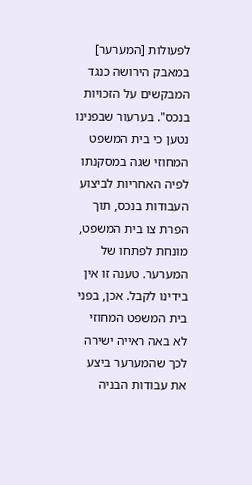לפעולות [המערער] במאבק הירושה כנגד המבקשים על הזכויות בנכס". בערעור שבפנינו נטען כי בית המשפט המחוזי שגה במסקנתו לפיה האחריות לביצוע העבודות בנכס, תוך הפרת צו בית המשפט, מונחת לפתחו של המערער. טענה זו אין בידינו לקבל. אכן, בפני בית המשפט המחוזי לא באה ראייה ישירה לכך שהמערער ביצע את עבודות הבניה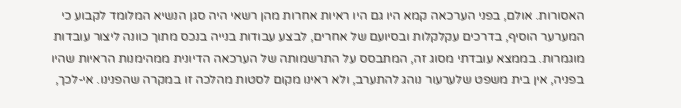האסורות. אולם, בפני הערכאה קמא היו גם היו ראיות אחרות מהן רשאי היה סגן הנשיא המלומד לקבוע כי המערער הוסיף, בדרכים עקלקלות ובסיועם של אחרים, לבצע עבודות בנייה בנכס מתוך כוונה ליצור עובדות מוגמרות. בממצא עובדתי מסוג זה, המתבסס על התרשמותה של הערכאה הדיונית ממהימנות הראיות שהיו בפניה, אין בית משפט שלערעור נוהג להתערב, ולא ראינו מקום לסטות מהלכה זו במקרה שהפנינו. אי-לכך,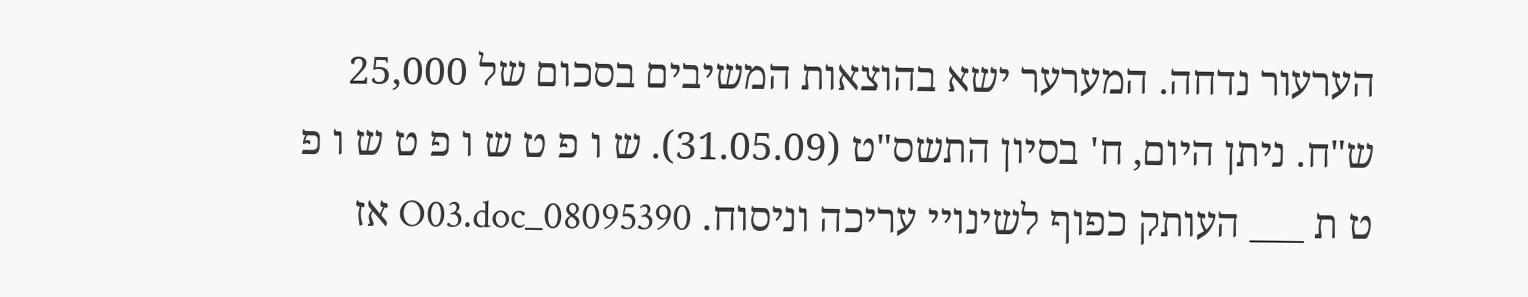הערעור נדחה. המערער ישא בהוצאות המשיבים בסכום של 25,000 ש"ח. ניתן היום, ח' בסיון התשס"ט (31.05.09). ש ו פ ט ש ו פ ט ש ו פ ט ת ___ העותק כפוף לשינויי עריכה וניסוח. 08095390_O03.doc אז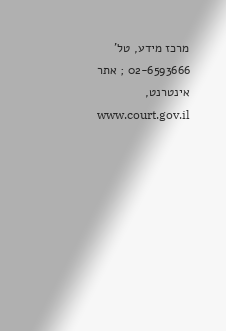מרכז מידע, טל' 02-6593666 ; אתר אינטרנט, www.court.gov.il